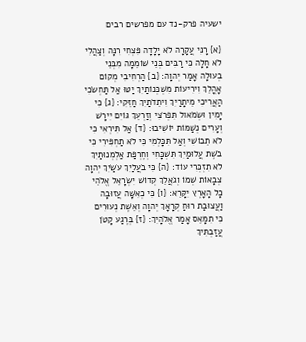ישעיה פרק-נד עם מפרשים רבים

{א} רָנִּי עֲקָרָה לֹא יָלָדָה פִּצְחִי רִנָּה וְצַהֲלִי לֹא חָלָה כִּי רַבִּים בְּנֵי שׁוֹמֵמָה מִבְּנֵי בְעוּלָה אָמַר יְהוָה: {ב} הַרְחִיבִי מְקוֹם אָהֳלֵךְ וִירִיעוֹת מִשְׁכְּנוֹתַיִךְ יַטּוּ אַל תַּחְשֹׂכִי הַאֲרִיכִי מֵיתָרַיִךְ וִיתֵדֹתַיִךְ חַזֵּקִי: {ג} כִּי יָמִין וּשְׂמֹאול תִּפְרֹצִי וְזַרְעֵךְ גּוֹיִם יִירָשׁ וְעָרִים נְשַׁמּוֹת יוֹשִׁיבוּ: {ד} אַל תִּירְאִי כִּי לֹא תֵבוֹשִׁי וְאַל תִּכָּלְמִי כִּי לֹא תַחְפִּירִי כִּי בֹשֶׁת עֲלוּמַיִךְ תִּשְׁכָּחִי וְחֶרְפַּת אַלְמְנוּתַיִךְ לֹא תִזְכְּרִי עוֹד: {ה} כִּי בֹעֲלַיִךְ עֹשַׂיִךְ יְהוָה צְבָאוֹת שְׁמוֹ וְגֹאֲלֵךְ קְדוֹשׁ יִשְׂרָאֵל אֱלֹהֵי כָל הָאָרֶץ יִקָּרֵא: {ו} כִּי כְאִשָּׁה עֲזוּבָה וַעֲצוּבַת רוּחַ קְרָאָךְ יְהוָה וְאֵשֶׁת נְעוּרִים כִּי תִמָּאֵס אָמַר אֱלֹהָיִךְ: {ז} בְּרֶגַע קָטֹן עֲזַבְתִּיךְ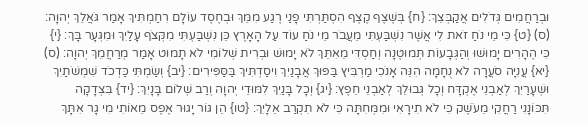וּבְרַחֲמִים גְּדֹלִים אֲקַבְּצֵךְ: {ח} בְּשֶׁצֶף קֶצֶף הִסְתַּרְתִּי פָנַי רֶגַע מִמֵּךְ וּבְחֶסֶד עוֹלָם רִחַמְתִּיךְ אָמַר גֹּאֲלֵךְ יְהוָה: (ס) {ט} כִּי מֵי נֹחַ זֹאת לִי אֲשֶׁר נִשְׁבַּעְתִּי מֵעֲבֹר מֵי נֹחַ עוֹד עַל הָאָרֶץ כֵּן נִשְׁבַּעְתִּי מִקְּצֹף עָלַיִךְ וּמִגְּעָר בָּךְ: {י} כִּי הֶהָרִים יָמוּשׁוּ וְהַגְּבָעוֹת תְּמוּטֶנָה וְחַסְדִּי מֵאִתֵּךְ לֹא יָמוּשׁ וּבְרִית שְׁלוֹמִי לֹא תָמוּט אָמַר מְרַחֲמֵךְ יְהוָה: (ס) {יא} עֲנִיָּה סֹעֲרָה לֹא נֻחָמָה הִנֵּה אָנֹכִי מַרְבִּיץ בַּפּוּךְ אֲבָנַיִךְ וִיסַדְתִּיךְ בַּסַּפִּירִים: {יב} וְשַׂמְתִּי כַּדְכֹד שִׁמְשֹׁתַיִךְ וּשְׁעָרַיִךְ לְאַבְנֵי אֶקְדָּח וְכָל גְּבוּלֵךְ לְאַבְנֵי חֵפֶץ: {יג} וְכָל בָּנַיִךְ לִמּוּדֵי יְהוָה וְרַב שְׁלוֹם בָּנָיִךְ: {יד} בִּצְדָקָה תִּכּוֹנָנִי רַחֲקִי מֵעֹשֶׁק כִּי לֹא תִירָאִי וּמִמְּחִתָּה כִּי לֹא תִקְרַב אֵלָיִךְ: {טו} הֵן גּוֹר יָגוּר אֶפֶס מֵאוֹתִי מִי גָר אִתָּךְ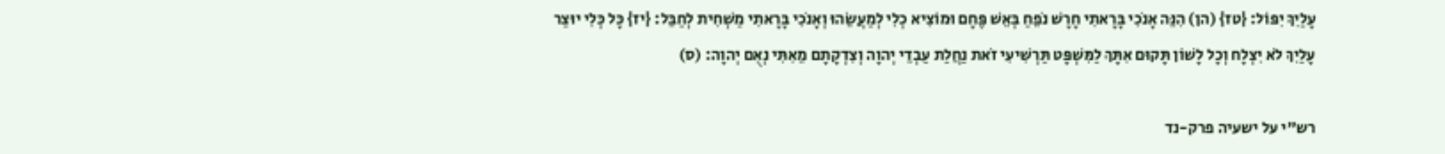עָלַיִךְ יִפּוֹל: {טז} (הן) הִנֵּה אָנֹכִי בָּרָאתִי חָרָשׁ נֹפֵחַ בְּאֵשׁ פֶּחָם וּמוֹצִיא כְלִי לְמַעֲשֵׂהוּ וְאָנֹכִי בָּרָאתִי מַשְׁחִית לְחַבֵּל: {יז} כָּל כְּלִי יוּצַר עָלַיִךְ לֹא יִצְלָח וְכָל לָשׁוֹן תָּקוּם אִתָּךְ לַמִּשְׁפָּט תַּרְשִׁיעִי זֹאת נַחֲלַת עַבְדֵי יְהוָה וְצִדְקָתָם מֵאִתִּי נְאֻם יְהוָה: (ס)

רש"י על ישעיה פרק-נד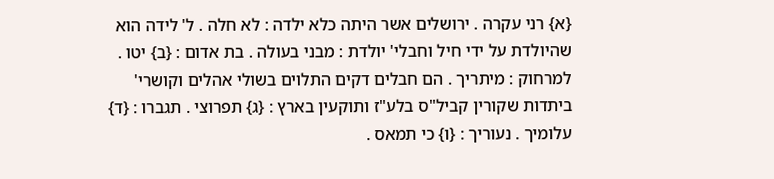{א} רני עקרה . ירושלים אשר היתה כלא ילדה : לא חלה . ל' לידה הוא שהיולדת על ידי חיל וחבלי' יולדת : מבני בעולה . בת אדום : {ב} יטו . למרחוק : מיתריך . הם חבלים דקים התלוים בשולי אהלים וקושרי' ביתדות שקורין קביל"ס בלע"ז ותוקעין בארץ : {ג} תפרוצי . תגברו : {ד} עלומיך . נעוריך : {ו} כי תמאס .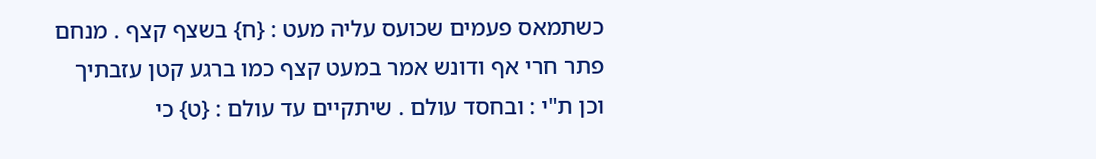כשתמאס פעמים שכועס עליה מעט : {ח} בשצף קצף . מנחם פתר חרי אף ודונש אמר במעט קצף כמו ברגע קטן עזבתיך וכן ת"י : ובחסד עולם . שיתקיים עד עולם : {ט} כי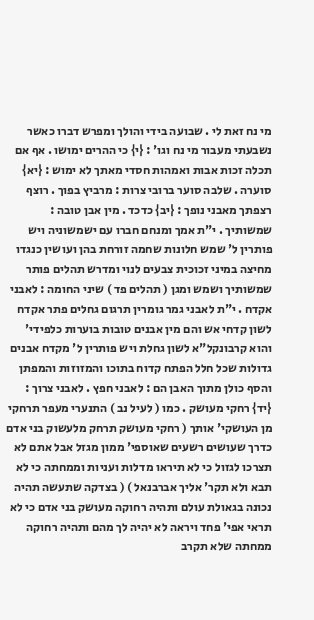מי נח זאת לי . שבועה בידי והולך ומפרש דברו כאשר נשבעתי מעבור מי נח וגו' : {י} כי ההרים ימושו . אף אם תכלה זכות אבות ואמהות חסדי מאתך לא ימוש : {יא} סוערה . שלבה סוער ברובי צרות : מרביץ בפוך . רוצף רצפתך מאבני נופך : {יב} כדכד . מין אבן טובה : שמשותיך . י"ת אמך ומנחם חברו עם ישמשוניה ויש פותרין ל' שמש חלונות שחמה זורחת בהן ועושין כנגדו מחיצה במיני זכוכית צבעים לנוי ומדרש תהלים פותר שמשותיך ושמש ומגן ( תהלים פד ) שיני החומה : לאבני אקדח . י"ת לאבני גמר גומרין תרגום גחלים פתר אקדח לשון קדחי אש והם מין אבנים טובות בוערות כלפידי' והוא קרבונקל"א לשון גחלת ויש פותרין ל' מקדח אבנים גדולות שכל חלל הפתח קדוח בתוכו והמזוזות והמפתן והסף כולן מתוך האבן הם : לאבני חפץ . לאבני צרוך : {יד} רחקי מעושק . כמו ( לעיל נב ) התנערי מעפר תרחקי מן העושקי' אותך ( רחקי מעושק תרחק מלעשוק בני אדם כדרך שעושים רשעים שאוספי' ממון מגזל אבל אתם לא תצרכו לגזול כי לא תיראו מדלות ועניות וממחתה כי לא תבא ולא תקר' אליך אברבנאל ) ( בצדקה שתעשה תהיה נכונה בגאולת עולם ותהיה רחוקה מעושק בני אדם כי לא תראי אפי' פחד ויראה לא יהיה לך מהם ותהיה רחוקה ממחתה שלא תקרב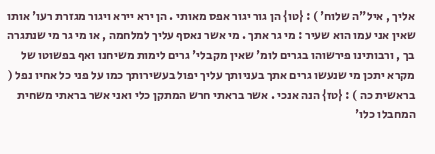אליך , איל"ה שלוח' ) : {טו} הן גור יגור אפס מאותי . הן ירא יירא ויגור מגזרת רעו' אותו שאין אני עמו הוא שעיר : מי גר אתך . מי אשר נאסף עליך למלחמה , או מי גר מי שנתגרה בך , ורבותינו פירשוהו בגרים לומ' שאין מקבלי' גרים לימות משיחנו ואף בפשוטו של מקרא יתכן מי שנעשו גרים אתך בעניותך עליך יפול בעשירותך כמו על פני כל אחיו נפל ( בראשית כה ) : {טז} הנה אנכי . אשר בראתי חרש המתקן כלי ואני אשר בראתי משחית המחבלו כלו'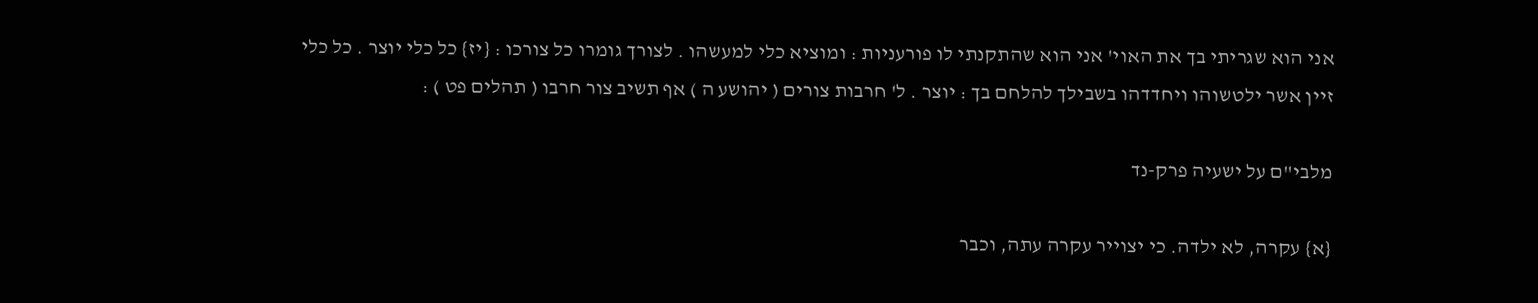אני הוא שגריתי בך את האוי' אני הוא שהתקנתי לו פורעניות : ומוציא כלי למעשהו . לצורך גומרו כל צורכו : {יז} כל כלי יוצר . כל כלי זיין אשר ילטשוהו ויחדדהו בשבילך להלחם בך : יוצר . ל' חרבות צורים ( יהושע ה ) אף תשיב צור חרבו ( תהלים פט ) :

מלבי"ם על ישעיה פרק-נד

{א} עקרה, לא ילדה. כי יצוייר עקרה עתה, וכבר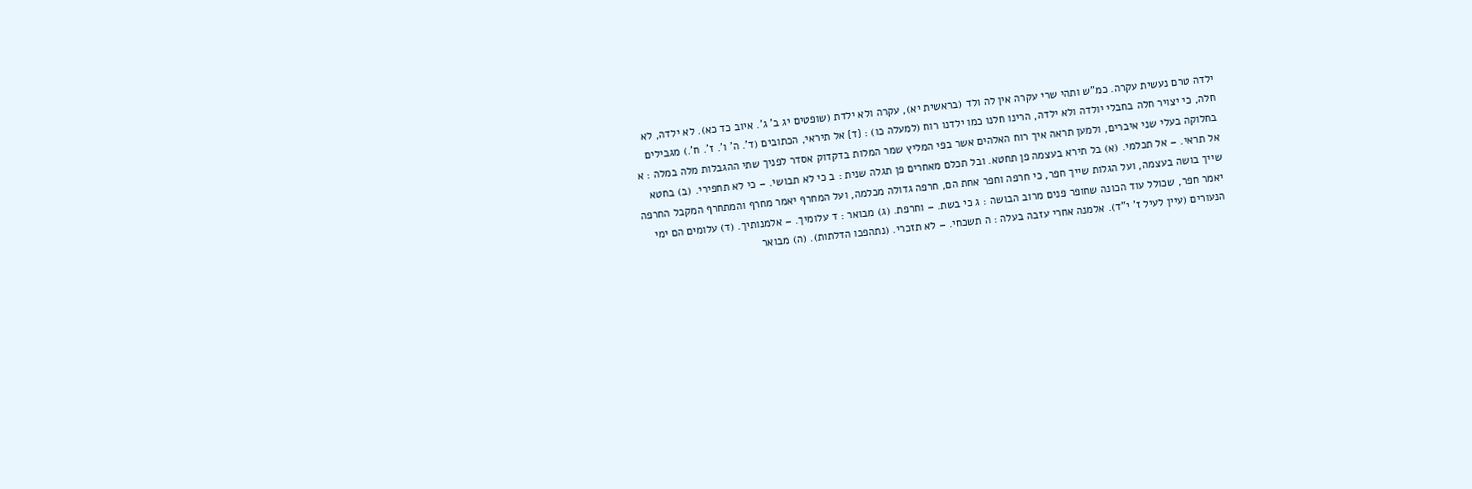ילדה טרם נעשית עקרה. כמ"ש ותהי שרי עקרה אין לה ולד (בראשית יא), עקרה ולא ילדת (שופטים יג ב' ג'. איוב כד כא). לא ילדה, לא חלה, כי יצויר חלה בחבלי יולדה ולא ילדה, הרינו חלנו כמו ילדנו רוח (למעלה כו) : {ד} אל תיראי, הכתובים (ד'. ה' ו'. ז'. ח'.) מגבילים בחלוקה בעלי שני איברים, ולמען תראה איך רוח האלהים אשר בפי המליץ שמר המלות בדקדוק אסדר לפניך שתי ההגבלות מלה במלה : א אל תראי. – אל תכלמי. (א) בל תירא בעצמה פן תחטא. ובל תכלם מאחרים פן תגלה שנית : ב כי לא תבושי. – כי לא תחפירי. (ב) בחטא שייך בושה בעצמה, ועל הגלות שייך חפר, כי חרפה וחפר אחת הם, חרפה גדולה מכלמה, ועל המחרף יאמר מחרף והמתחרף המקבל החרפה יאמר חפר, שכולל עוד הכונה שחופר פנים מרוב הבושה : ג כי בשת. – וחרפת. (ג) מבואר : ד עלומיך. – אלמנותיך. (ד) עלומים הם ימי הנעורים (עיין לעיל ז' י"ד). אלמנה אחרי עזבה בעלה : ה תשכחי. – לא תזכרי. (נתהפכו הדלתות). (ה) מבואר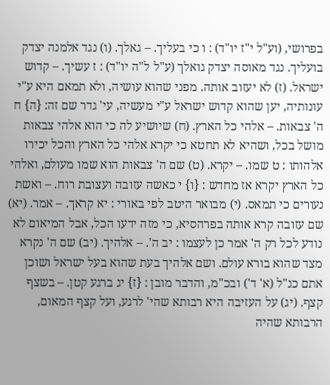בפרושי, (וע"ל י"ז יו"ד) : ו כי בעליך. – גאלך. (ו) נגד אלמנה יצדק בועליך. נגד מאוסה יצדק גואלך (ע"ל ל"ה יו"ד) : ז עשיך. – קדוש ישראל. (ז) לא יעזוב אותה. מפני שהוא עושיה, ולא תמאם היא ע"י עונותיה, יען שהוא קדוש ישראל ע"י מעשיה, עי' גדר שם זה: {ה} ח ה' צבאות. – אלהי כל הארץ. (ח) שיושיע לה כי הוא אלהי צבאות מושל בכל, ושהיא לא תחטא כי יקרא אלהי כל הארץ והכל יכירו אלהותו : ט שמו. – יקרא. (ט) שם ה' צבאות הוא שמו מעולם, ואלהי כל הארץ יקרא אז מחדש : {ו} י כאשה עזובה ועצובת רוח. – ואשת נעורים כי תמאס. (י) מבואר היטב לפי באורי : יא קראך. – אמר. (יא) שם עזובה קרא אותה בפרהסיא, כי מזה ידעו הכל, אבל המיאום לא נודע לכל רק ה' אמר כן לעצמו : יב ה'. – אלהיך. (יב) שם ה' נקרא מצד שהוא בורא עולם. ושם אלהיך בעת שהוא בעל ישראל ושוכן אתם כנ"ל (א' ד') ובכ"מ, והדבר מובן : {ז} יג ברגע קטן. – בשצף קצף. (יג) על העזיבה היא רבותא שהי' לרגע, ועל קצף המאום, הרבותא שהיה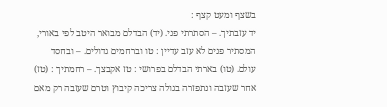בשצף ומעט קצף :
יד עזבתיך. – הסתרתי פני. (יד) הבדלם מבואר היטב לפי באורי, המסתיר פנים לא עזב עדיין : טו וברחמים גדולים. – ובחסד עולם. (טו) בארתי הבדלם בפרושי : טז אקבצך. – רחמתיך : (טז) אחר שעזבה ונתפזרה בגולה צריכה קיבוץ וטרם שעזבה רק מאם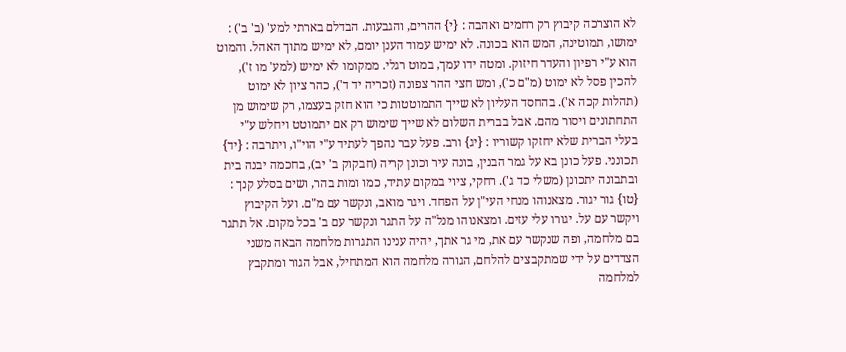לא הוצרכה קיבוץ רק רחמים ואהבה : {י} ההרים, והגבעות. הבדלם בארתי למע' (ב' ב') : ימושו, תמוטינה, המש הוא בכונה. לא ימיש עמוד הענן יומם, לא ימיש מתוך האהל. והמוט הוא ע"י רפיון והעדר חיזוק. ומטה ידו עמך, במוט רגלי. ממקומו לא ימיש (למע' מו ז'), להכין פסל לא ימוט (מ"ם כ'), ומש חצי ההר צפונה (זכריה יד ד'), כהר ציון לא ימוט (תהלות קכה א'). בהחסד העליון לא שייך התמוטטות כי הוא חזק בעצמו, רק שימוש מן התחתונים ויסור מהם. אבל בברית השלום לא שייך שימוש רק אם יתמוטט ויחלש ע"י בעלי הברית שלא יחזקו קשוריו : {יג} ורב. פעל עבר נהפך לעתיד ע"י הוי"ו, ויתרבה : {יד} תכונני. פעל כונן בא על גמר הבנין, בונה עיר וכונן קריה (חבקוק ב' יב), בחכמה יבנה בית ובתבונה יתכונן (משלי כד ג'). רחקי, ציוי במקום עתיד, כמו ומות בהר, ושים בסלע קנך : {טו} גור יגור. מצאנוהו מנחי העי"ן על הפחד. ויגר מואב, ונקשר עם מ"ם. ועל הקיבוץ ויקשר עם על. יגורו עלי עזים. ומצאנוהו מנל"ה על התגר ונקשר עם ב' בכל מקום. אל תתגר בם מלחמה, ופה שנקשר עם את, מי גר אתך, יהיה ענינו התגרות מלחמה הבאה משני הצדדים על ידי שמתקבצים להלחם, הגורה מלחמה הוא המתחיל, אבל הגור ומתקבץ למלחמה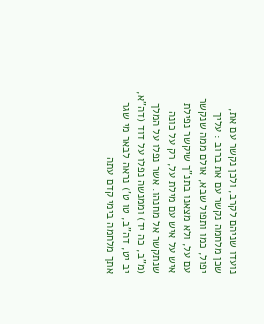נועדו שניהם לקרב, ולכן נקשר עם את, שכן מלחמה נקשר עם את ברוב : עליך יפול, כמו ותפול שבא, אולם ממה שנקשר עם על, ולא מצאנו בתנ"ך שיקשר נפילת איש על איש עם מילת על, רק על כונה שנתקשר אל מחנהו. אשר נפלו על המלך (מ"ב, כה יד) וממנשה נפלו על דוד (דה"א, יב יט, דה"ב, טו ט') נראה לבאר מי שגר אתך מלחמה בימי קדם עתה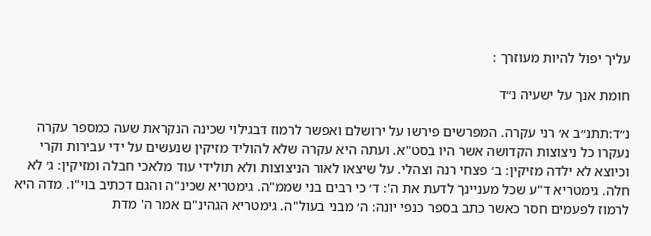עליך יפול להיות מעוזרך :

חומת אנך על ישעיה נ״ד

נ״ד:תתנ״ב א׳ רני עקרה. המפרשים פירשו על ירושלם ואפשר לרמוז דבגילוי שכינה הנקראת שעה כמספר עקרה נעקרו כל ניצוצות הקדושה אשר היו בסט"א. ועתה היא עקרה שלא להוליד מזיקין שנעשים על ידי עבירות וקרי וכיוצא לא ילדה מזיקין: ב׳ פצחי רנה וצהלי. על שיצאו לאור הניצוצות ולא תולידי עוד מלאכי חבלה ומזיקין: ג׳ לא חלה. גימטריא ד"ע שכל מעניינך לדעת את ה': ד׳ כי רבים בני שממ"ה. גימטריא שכינ"ה והגם דכתיב בוי"ו. מדה היא לרמוז לפעמים חסר כאשר כתב בספר כנפי יונה: ה׳ מבני בעול"ה. גימטריא הגהינ"ם אמר ה' מדת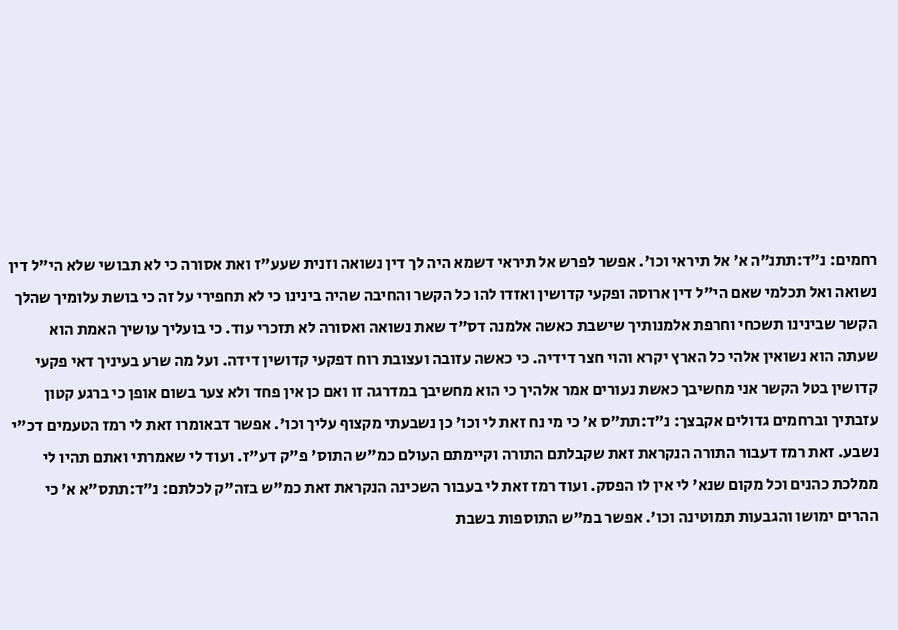רחמים: נ״ד:תתנ״ה א׳ אל תיראי וכו'. אפשר לפרש אל תיראי דשמא היה לך דין נשואה וזנית שעע"ז ואת אסורה כי לא תבושי שלא הי"ל דין נשואה ואל תכלמי שאם הי"ל דין ארוסה ופקעי קדושין ואזדו להו כל הקשר והחיבה שהיה בינינו כי לא תחפירי על זה כי בושת עלומיך שהלך הקשר שבינינו תשכחי וחרפת אלמנותיך שישבת כאשה אלמנה דס"ד שאת נשואה ואסורה לא תזכרי עוד. כי בועליך עושיך האמת הוא שעתה הוא נשואין אלהי כל הארץ יקרא והוי חצר דידיה. כי כאשה עזובה ועצובת רוח דפקעי קדושין דידה. ועל מה שרע בעיניך דאי פקעי קדושין בטל הקשר אני מחשיבך כאשת נעורים אמר אלהיך כי הוא מחשיבך במדרגה זו ואם כן אין פחד ולא צער בשום אופן כי ברגע קטון עזבתיך וברחמים גדולים אקבצך: נ״ד:תת״ס א׳ כי מי נח זאת לי וכו' כן נשבעתי מקצוף עליך וכו'. אפשר דבאומרו זאת לי רמז הטעמים דכ"י נשבע. זאת רמז דעבור התורה הנקראת זאת שקבלתם התורה וקיימתם העולם כמ"ש התוס' פ"ק דע"ז. ועוד לי שאמרתי ואתם תהיו לי ממלכת כהנים וכל מקום שנא' לי אין לו הפסק. ועוד רמז זאת לי בעבור השכינה הנקראת זאת כמ"ש בזה"ק לכלתם: נ״ד:תתס״א א׳ כי ההרים ימושו והגבעות תמוטינה וכו'. אפשר במ"ש התוספות בשבת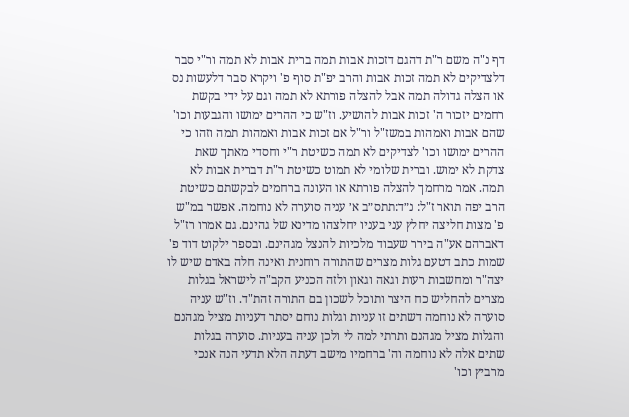דף נ"ה משם ר"ת דהגם דזכות אבות תמה ברית אבות לא תמה ור"י סבר דלצדיקים לא תמה זכות אבות והרב יפ"ת סוף פ' ויקרא סבר דלעשות נס או הצלה גדולה תמה אבל להצלה פורתא לא תמה וגם על ידי בקשת רחמים יזכור ה' זכות אבות להושיע. וז"ש כי ההרים ימושו והגבעות וכו' שהם אבות ואמהות במשז"ל ור"ל אם זכות אבות ואמהות תמה וזהו כי ההרים ימושו וכו' לצדיקים לא תמה כשיטת ר"י וחסדי מאתך שאת צדקת לא ימוש. וברית שלומי לא תמוט כשיטת ר"ת דברית אבות לא תמה. אמר מרחמך להצלה פורתא או העונה ברחמים לבקשתם כשיטת הרב יפה תואר ז"ל: נ״ד:תתס״ב א׳ עניה סוערה לא נוחמה. אפשר במ"ש פ' מצות חליצה יחלץ עני בעניו יחלצהו מדינא של גהינם. גם אמרו רז"ל דאברהם אע"ה בירר שעבוד מלכיות להנצל מגהינם. ובספר ילקוט דוד פ' שמות כתב דטעם גלות מצרים שהתורה רוחנית ואינה חלה באדם שיש לו יצה"ר ומחשבות רעות וגאה וגאון ולזה הכניע הקב"ה לישראל בגלות מצרים להחליש כח היצר ותוכל לשכון בם התורה זהת"ד. וז"ש עניה סוערה לא נוחמה דשתים זו עניות וגלות נוחם יסתר דעניות מציל מגהנם והגלות מציל מגהנם ותרתי למה לי ולכן עניה בעניות. סוערה בגלות שתים אלה לא נוחמה וה' ברחמיו מישב דעתה הלא תדעי הנה אנכי מרביץ וכו'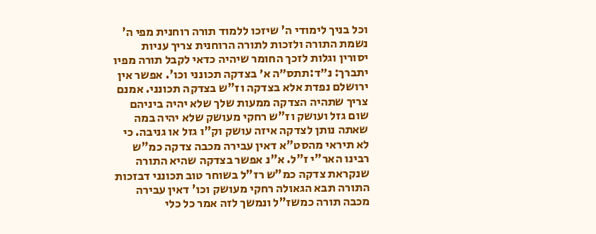וכל בניך לימודי ה' שיזכו ללמוד תורה רוחנית מפי ה' נשמת התורה ולזכות לתורה הרוחנית צריך עניות יסורין וגלות לזכך החומר שיהיה כדאי לקבל תורה מפיו יתברך: נ״ד:תתס״ה א׳ בצדקה תכונני וכו'. אפשר אין ירושלם נפדת אלא בצדקה וז"ש בצדקה תכונני. אמנם צריך שתהיה הצדקה ממעות שלך שלא יהיה ביניהם שום גזל ועושק וז"ש רחקי מעושק שלא יהיה במה שאתה נותן לצדקה איזה עושק וק"ו גזל או גניבה. כי לא תיראי מהסט"א דאין עבירה מכבה צדקה כמ"ש רבינו האר"י ז"ל. א"נ אפשר בצדקה שהיא התורה שנקראת צדקה כמ"ש רז"ל בשוחר טוב תכונני דבזכות התורה תבא הגאולה רחקי מעושק וכו' דאין עבירה מכבה תורה כמשז"ל ונמשך לזה אמר כל כלי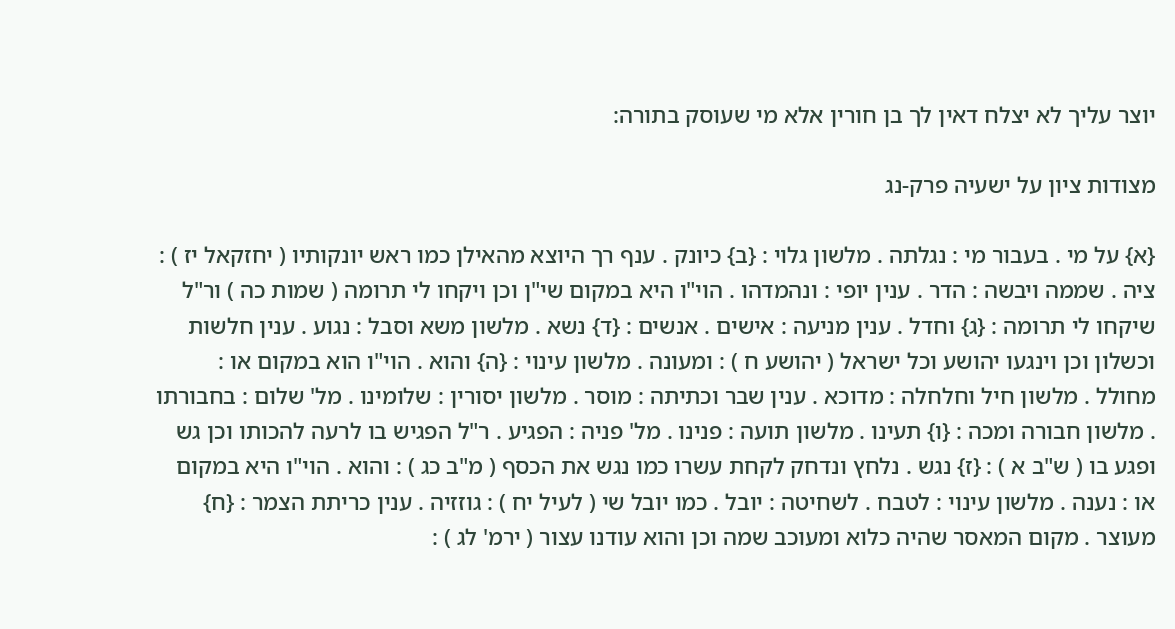יוצר עליך לא יצלח דאין לך בן חורין אלא מי שעוסק בתורה:

מצודות ציון על ישעיה פרק-נג

{א} על מי . בעבור מי : נגלתה . מלשון גלוי : {ב} כיונק . ענף רך היוצא מהאילן כמו ראש יונקותיו ( יחזקאל יז ) : ציה . שממה ויבשה : הדר . ענין יופי : ונהמדהו . הוי"ו היא במקום שי"ן וכן ויקחו לי תרומה ( שמות כה ) ור"ל שיקחו לי תרומה : {ג} וחדל . ענין מניעה : אישים . אנשים : {ד} נשא . מלשון משא וסבל : נגוע . ענין חלשות וכשלון וכן וינגעו יהושע וכל ישראל ( יהושע ח ) : ומעונה . מלשון עינוי : {ה} והוא . הוי"ו הוא במקום או : מחולל . מלשון חיל וחלחלה : מדוכא . ענין שבר וכתיתה : מוסר . מלשון יסורין : שלומינו . מל' שלום : בחבורתו . מלשון חבורה ומכה : {ו} תעינו . מלשון תועה : פנינו . מל' פניה : הפגיע . ר"ל הפגיש בו לרעה להכותו וכן גש ופגע בו ( ש"ב א ) : {ז} נגש . נלחץ ונדחק לקחת עשרו כמו נגש את הכסף ( מ"ב כג ) : והוא . הוי"ו היא במקום או : נענה . מלשון עינוי : לטבח . לשחיטה : יובל . כמו יובל שי ( לעיל יח ) : גוזזיה . ענין כריתת הצמר : {ח} מעוצר . מקום המאסר שהיה כלוא ומעוכב שמה וכן והוא עודנו עצור ( ירמ' לג ) :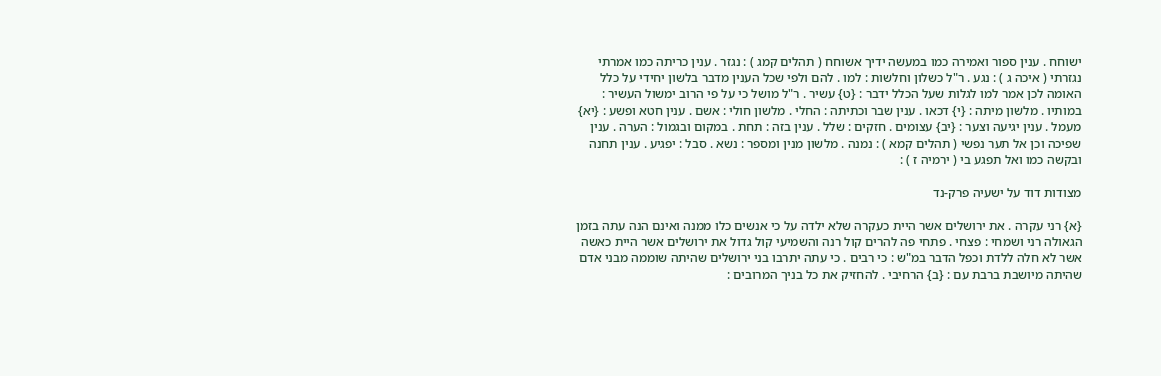ישוחח . ענין ספור ואמירה כמו במעשה ידיך אשוחח ( תהלים קמג ) : נגזר . ענין כריתה כמו אמרתי נגזרתי ( איכה ג ) : נגע . ר"ל כשלון וחלשות : למו . להם ולפי שכל הענין מדבר בלשון יחידי על כלל האומה לכן אמר למו לגלות שעל הכלל ידבר : {ט} עשיר . ר"ל מושל כי על פי הרוב ימשול העשיר : במותיו . מלשון מיתה : {י} דכאו . ענין שבר וכתיתה : החלי . מלשון חולי : אשם . ענין חטא ופשע : {יא} מעמל . ענין יגיעה וצער : {יב} עצומים . חזקים : שלל . ענין בזה : תחת . במקום ובגמול : הערה . ענין שפיכה וכן אל תער נפשי ( תהלים קמא ) : נמנה . מלשון מנין ומספר : נשא . סבל : יפגיע . ענין תחנה ובקשה כמו ואל תפגע בי ( ירמיה ז ) :

מצודות דוד על ישעיה פרק-נד

{א} רני עקרה . את ירושלים אשר היית כעקרה שלא ילדה על כי אנשים כלו ממנה ואינם הנה עתה בזמן הגאולה רני ושמחי : פצחי . פתחי פה להרים קול רנה והשמיעי קול גדול את ירושלים אשר היית כאשה אשר לא חלה ללדת וכפל הדבר במ"ש : כי רבים . כי עתה יתרבו בני ירושלים שהיתה שוממה מבני אדם שהיתה מיושבת ברבת עם : {ב} הרחיבי . להחזיק את כל בניך המרובים :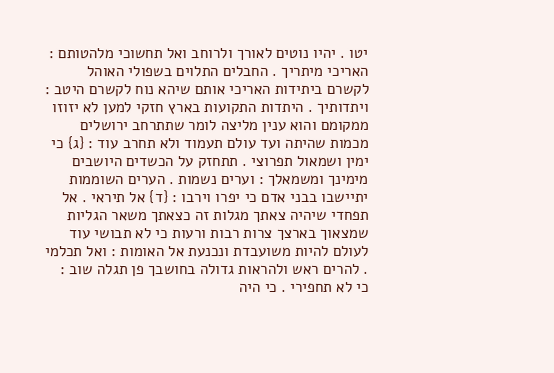יטו . יהיו נוטים לאורך ולרוחב ואל תחשוכי מלהטותם : האריכי מיתריך . החבלים התלוים בשפולי האוהל לקשרם ביתידות האריכי אותם שיהא נוח לקשרם היטב : ויתדותיך . היתדות התקועות בארץ חזקי למען לא יזוזו ממקומם והוא ענין מליצה לומר שתתרחב ירושלים מכמות שהיתה ועד עולם תעמוד ולא תחרב עוד : {ג} כי ימין ושמאול תפרוצי . תתחזק על הכשדים היושבים מימינך ומשמאלך : וערים נשמות . הערים השוממות יתיישבו בבני אדם כי יפרו וירבו : {ד} אל תיראי . אל תפחדי שיהיה צאתך מגלות זה כצאתך משאר הגליות שמצאוך בארצך צרות רבות ורעות כי לא תבושי עוד לעולם להיות משועבדת ונכנעת אל האומות : ואל תכלמי . להרים ראש ולהראות גדולה בחושבך פן תגלה שוב : כי לא תחפירי . כי היה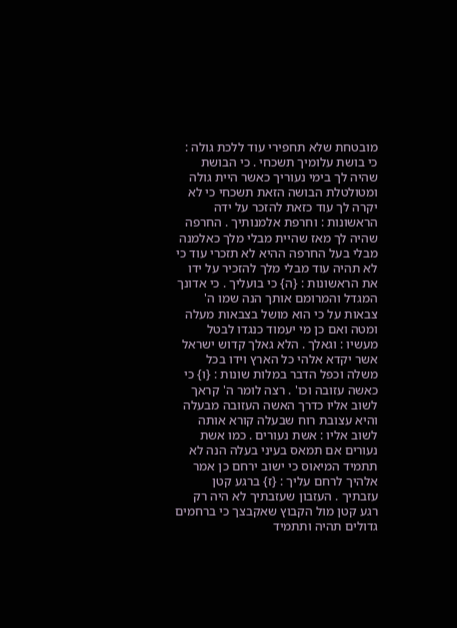מובטחת שלא תחפירי עוד ללכת גולה : כי בושת עלומיך תשכחי . כי הבושת שהיה לך בימי נעוריך כאשר היית גולה ומטולטלת הבושה הזאת תשכחי כי לא יקרה לך עוד כזאת להזכר על ידה הראשונות : וחרפת אלמנותיך . החרפה שהיה לך מאז שהיית מבלי מלך כאלמנה מבלי בעל החרפה ההיא לא תזכרי עוד כי לא תהיה עוד מבלי מלך להזכיר על ידו את הראשונות : {ה} כי בועליך . כי אדונך המגדל והמרומם אותך הנה שמו ה' צבאות על כי הוא מושל בצבאות מעלה ומטה ואם כן מי יעמוד כנגדו לבטל מעשיו : וגאלך . הלא גאלך קדוש ישראל אשר יקדא אלהי כל הארץ וידו בכל משלה וכפל הדבר במלות שונות : {ו} כי כאשה עזובה וכו' . רצה לומר ה' קראך לשוב אליו כדרך האשה העזובה מבעלה והיא עצובת רוח שבעלה קורא אותה לשוב אליו : אשת נעורים . כמו אשת נעורים אם תמאס בעיני בעלה הנה לא תתמיד המיאוס כי ישוב ירחם כן אמר אלהיך לרחם עליך : {ז} ברגע קטן עזבתיך . העזבון שעזבתיך לא היה רק רגע קטן מול הקבוץ שאקבצך כי ברחמים גדולים תהיה ותתמיד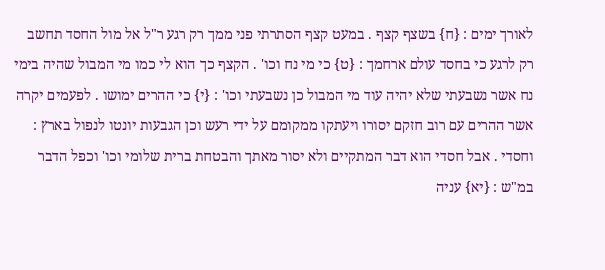לאורך ימים : {ח} בשצף קצף . במעט קצף הסתרתי פני ממך רק רגע ר"ל אל מול החסד תחשב רק לרגע כי בחסד עולם ארחמך : {ט} כי מי נח וכו' . הקצף כך הוא לי כמו מי המבול שהיה בימי נח אשר נשבעתי שלא יהיה עוד מי המבול כן נשבעתי וכו' : {י} כי ההרים ימושו . לפעמים יקרה אשר ההרים עם רוב חזקם יסורו ויעתקו ממקומם על ידי רעש וכן הגבעות יונטו לנפול בארץ : וחסדי . אבל חסדי הוא דבר המתקיים ולא יסור מאתך והבטחת ברית שלומי וכו' וכפל הדבר במ"ש : {יא} עניה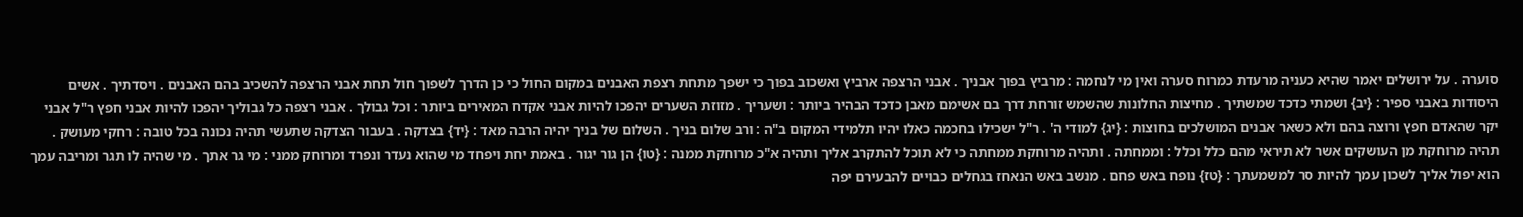סוערה . על ירושלים יאמר שהיא כעניה מרעדת כמרוח סערה ואין מי לנחמה : מרביץ בפוך אבניך . אבני הרצפה ארביץ ואשכוב בפוך כי ישפך מתחת רצפת האבנים במקום החול כי כן הדרך לשפוך חול תחת אבני הרצפה להשכיב בהם האבנים . ויסדתיך . אשים היסודות באבני ספיר : {יב} ושמתי כדכד שמשתיך . מחיצות החלונות שהשמש זורחת דרך בם אשימם מאבן כדכד הבהיר ביותר : ושעריך . מזוזת השערים יהפכו להיות אבני אקדח המאירים ביותר : וכל גבולך . אבני רצפה כל גבוליך יהפכו להיות אבני חפץ ר"ל אבני יקר שהאדם חפץ ורוצה בהם ולא כשאר אבנים המושלכים בחוצות : {יג} למודי ה' . ר"ל ישכילו בחכמה כאלו יהיו תלמידי המקום ב"ה : ורב שלום בניך . השלום של בניך יהיה הרבה מאד : {יד} בצדקה . בעבור הצדקה שתעשי תהיה נכונה בכל טובה : רחקי מעושק . תהיה מרוחקת מן העושקים אשר לא תיראי מהם כלל וכלל : וממחתה . ותהיה מרוחקת ממחתה כי לא תוכל להתקרב אליך ותהיה א"כ מרוחקת ממנה : {טו} הן גור יגור . באמת יחת ויפחד מי שהוא נעדר ונפרד ומרוחק ממני : מי גר אתך . מי שהיה לו תגר ומריבה עמך הוא יפול אליך לשכון עמך להיות סר למשמעתך : {טז} נופח באש פחם . מנשב באש הנאחז בגחלים כבויים להבעירם יפה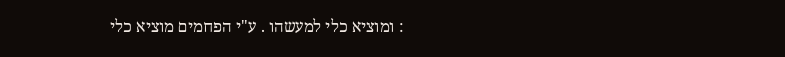: ומוציא כלי למעשהו . ע"י הפחמים מוציא כלי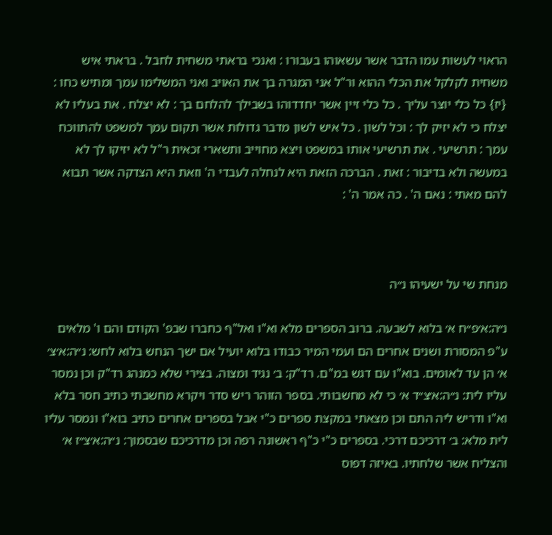הראוי לעשות עמו הדבר אשר עשאוהו בעבורו : ואנכי בראתי משחית לחבל . בראתי איש משחית לקלקל את הכלי ההוא ור"ל אני המגרה בך את האויב ואני המשלימו עמך ומתיש כחו : {יז} כל כלי יוצר עליך . כל כלי זיין אשר יחדדוהו בשבילך להלחם בך : לא יצלח . את בעליו לא יצלח כי לא יזיק לך : וכל לשון . כל איש לשון מדבר גדולות אשר תקום עמך למשפט להתווכח עמך : תרשיעי . את תרשיעי אותו במשפט ויצא מחוייב ותשארי זכאית ר"ל לא יזיקו לך לא במעשה ולא בדיבור : זאת . הברכה הזאת היא לנחלה לעבדי ה' וזאת היא הצדקה אשר תבוא להם מאתי : נאם ה' . כה אמר ה' :



מנחת שי על ישעיהו נ״ה

נ״ה:א׳פ״ח א׳ בלוא לשבעה. ברוב הספרים מלא וא"ו ואל"ף כחברו שבפ' הקודם והם ו' מלאים ע"פ המסורת ושנים אחרים הם ועמי המיר כבודו בלוא יועיל אם ישך הנחש בלוא לחש: נ״ה:א׳צ׳ א׳ הן עד לאומים. בוא"ו עם דגש במ"ם. רד"ק: ב׳ נגיד ומצוה. בצירי שלא כמנהג רד"ק וכן נמסר עליו לית: נ״ה:א׳צ״ד א׳ כי לא מחשבותי. בספר הזוהר ריש סדר ויקרא מחשבתי כתיב חסר בלא וא"ו ודריש ליה התם וכן מצאתי במקצת ספרים כ"י אבל בספרים אחרים כתיב בוא"ו ונמסר עליו לית מלא: ב׳ דרכיכם דרכי. בספרים כ"י כ"ף ראשונה רפה וכן מדרכיכם שבסמוך: נ״ה:א׳צ״ז א׳ והצליח אשר שלחתיו. באיזה דפוס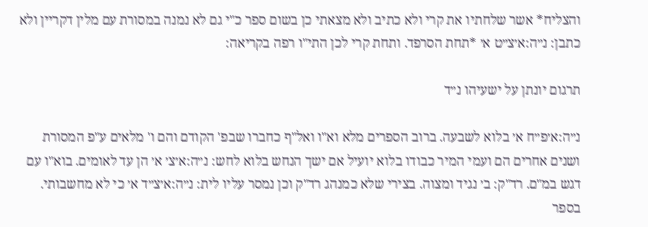והצליח* אשר שלחתיו את קרי ולא כתיב ולא מצאתי כן בשום ספר כ"י גם לא נמנה במסורת עם מלין דקריין ולא כתבן: נ״ה:א׳צ״ט א׳ *תחת הסרפד. ותחת קרי לכן התי"ו רפה בקריאה:

תרגום יונתן על ישעיהו נ״ד

נ״ה:א׳פ״ח א׳ בלוא לשבעה. ברוב הספרים מלא וא"ו ואל"ף כחברו שבפ' הקודם והם ו' מלאים ע"פ המסורת ושנים אחרים הם ועמי המיר כבודו בלוא יועיל אם ישך הנחש בלוא לחש: נ״ה:א׳צ׳ א׳ הן עד לאומים. בוא"ו עם דגש במ"ם. רד"ק: ב׳ נגיד ומצוה. בצירי שלא כמנהג רד"ק וכן נמסר עליו לית: נ״ה:א׳צ״ד א׳ כי לא מחשבותי. בספר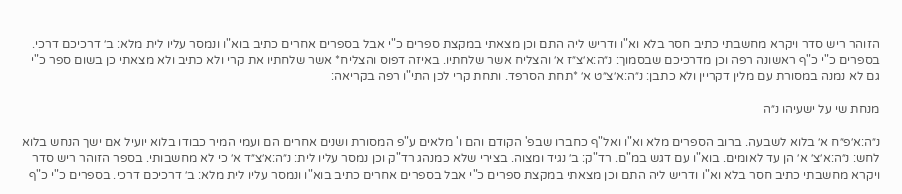הזוהר ריש סדר ויקרא מחשבתי כתיב חסר בלא וא"ו ודריש ליה התם וכן מצאתי במקצת ספרים כ"י אבל בספרים אחרים כתיב בוא"ו ונמסר עליו לית מלא: ב׳ דרכיכם דרכי. בספרים כ"י כ"ף ראשונה רפה וכן מדרכיכם שבסמוך: נ״ה:א׳צ״ז א׳ והצליח אשר שלחתיו. באיזה דפוס והצליח* אשר שלחתיו את קרי ולא כתיב ולא מצאתי כן בשום ספר כ"י גם לא נמנה במסורת עם מלין דקריין ולא כתבן: נ״ה:א׳צ״ט א׳ *תחת הסרפד. ותחת קרי לכן התי"ו רפה בקריאה:

מנחת שי על ישעיהו נ״ה

נ״ה:א׳פ״ח א׳ בלוא לשבעה. ברוב הספרים מלא וא"ו ואל"ף כחברו שבפ' הקודם והם ו' מלאים ע"פ המסורת ושנים אחרים הם ועמי המיר כבודו בלוא יועיל אם ישך הנחש בלוא לחש: נ״ה:א׳צ׳ א׳ הן עד לאומים. בוא"ו עם דגש במ"ם. רד"ק: ב׳ נגיד ומצוה. בצירי שלא כמנהג רד"ק וכן נמסר עליו לית: נ״ה:א׳צ״ד א׳ כי לא מחשבותי. בספר הזוהר ריש סדר ויקרא מחשבתי כתיב חסר בלא וא"ו ודריש ליה התם וכן מצאתי במקצת ספרים כ"י אבל בספרים אחרים כתיב בוא"ו ונמסר עליו לית מלא: ב׳ דרכיכם דרכי. בספרים כ"י כ"ף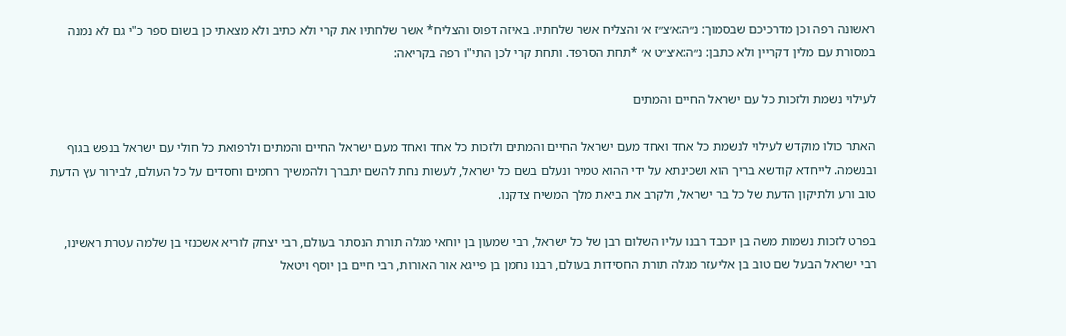ראשונה רפה וכן מדרכיכם שבסמוך: נ״ה:א׳צ״ז א׳ והצליח אשר שלחתיו. באיזה דפוס והצליח* אשר שלחתיו את קרי ולא כתיב ולא מצאתי כן בשום ספר כ"י גם לא נמנה במסורת עם מלין דקריין ולא כתבן: נ״ה:א׳צ״ט א׳ *תחת הסרפד. ותחת קרי לכן התי"ו רפה בקריאה:

לעילוי נשמת ולזכות כל עם ישראל החיים והמתים

האתר כולו מוקדש לעילוי לנשמת כל אחד ואחד מעם ישראל החיים והמתים ולזכות כל אחד ואחד מעם ישראל החיים והמתים ולרפואת כל חולי עם ישראל בנפש בגוף ובנשמה. לייחדא קודשא בריך הוא ושכינתא על ידי ההוא טמיר ונעלם בשם כל ישראל, לעשות נחת להשם יתברך ולהמשיך רחמים וחסדים על כל העולם, לבירור עץ הדעת טוב ורע ולתיקון הדעת של כל בר ישראל, ולקרב את ביאת מלך המשיח צדקנו.

בפרט לזכות נשמות משה בן יוכבד רבנו עליו השלום רבן של כל ישראל, רבי שמעון בן יוחאי מגלה תורת הנסתר בעולם, רבי יצחק לוריא אשכנזי בן שלמה עטרת ראשינו, רבי ישראל הבעל שם טוב בן אליעזר מגלה תורת החסידות בעולם, רבנו נחמן בן פייגא אור האורות, רבי חיים בן יוסף ויטאל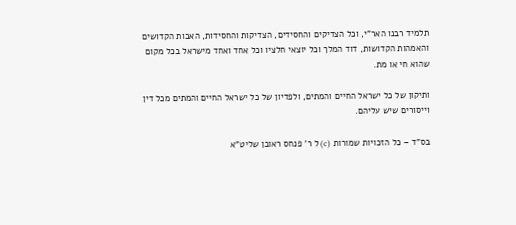תלמיד רבנו האר"י, וכל הצדיקים והחסידים, הצדיקות והחסידות, האבות הקדושים והאמהות הקדושות, דוד המלך וכל יוצאי חלציו וכל אחד ואחד מישראל בכל מקום שהוא חי או מת.

ותיקון של כל ישראל החיים והמתים, ולפדיון של כל ישראל החיים והמתים מכל דין וייסורים שיש עליהם.

בס"ד – כל הזכויות שמורות (c) ל ר' פנחס ראובן שליט"א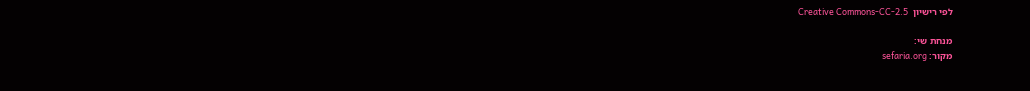לפי רישיון  Creative Commons-CC-2.5

מנחת שי:
מקור: sefaria.org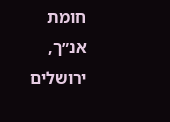חומת אנ״ך, ירושלים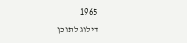1965
דילוג לתוכן